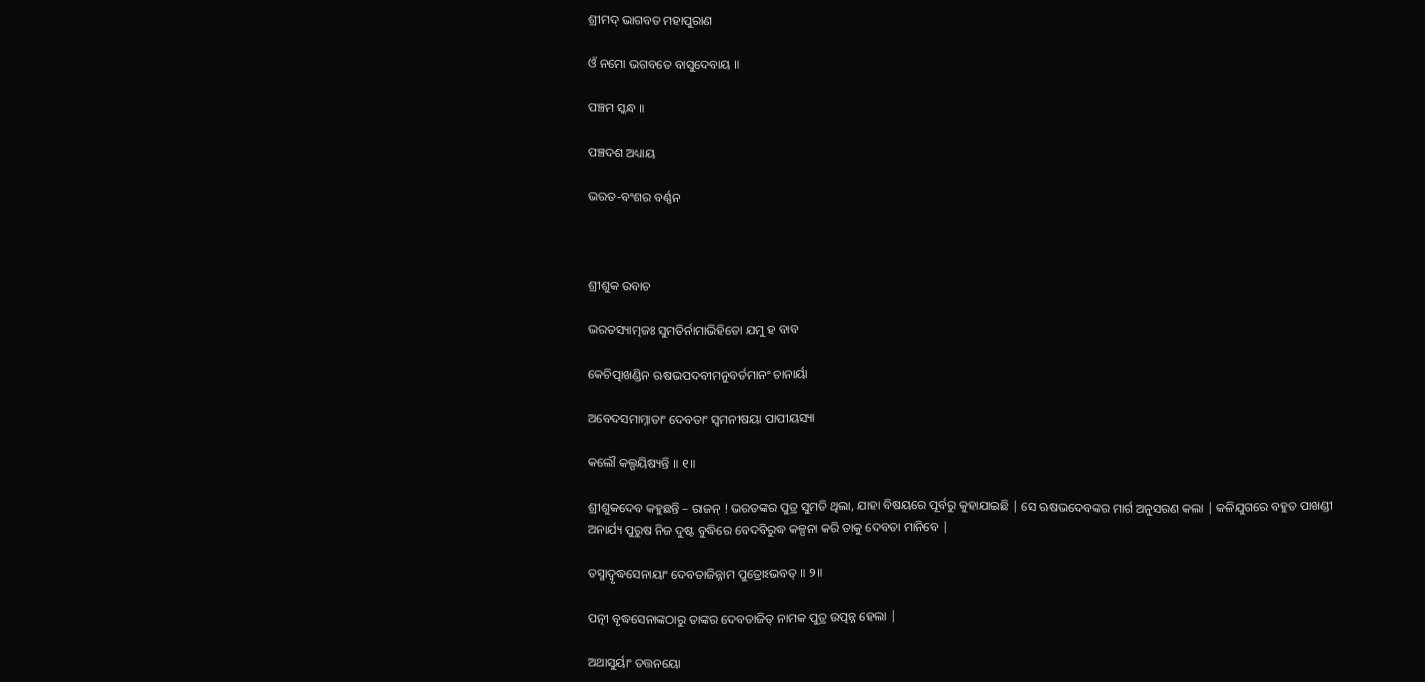ଶ୍ରୀମଦ୍ ଭାଗବତ ମହାପୁରାଣ

ଓଁ ନମୋ ଭଗବତେ ବାସୁଦେବାୟ ॥

ପଞ୍ଚମ ସ୍କନ୍ଧ ॥

ପଞ୍ଚଦଶ ଅଧ୍ୟାୟ

ଭରତ-ବଂଶର ବର୍ଣ୍ଣନ



ଶ୍ରୀଶୁକ ଉବାଚ

ଭରତସ୍ୟାତ୍ମଜଃ ସୁମତିର୍ନାମାଭିହିତୋ ଯମୁ ହ ବାବ

କେଚିତ୍ପାଖଣ୍ଡିନ ଋଷଭପଦବୀମନୁବର୍ତମାନଂ ଚାନାର୍ୟା

ଅବେଦସମାମ୍ନାତାଂ ଦେବତାଂ ସ୍ୱମନୀଷୟା ପାପୀୟସ୍ୟା

କଲୌ କଲ୍ପୟିଷ୍ୟନ୍ତି ॥ ୧॥

ଶ୍ରୀଶୁକଦେବ କହୁଛନ୍ତି – ରାଜନ୍ ! ଭରତଙ୍କର ପୁତ୍ର ସୁମତି ଥିଲା, ଯାହା ବିଷୟରେ ପୂର୍ବରୁ କୁହାଯାଇଛି | ସେ ଋଷଭଦେବଙ୍କର ମାର୍ଗ ଅନୁସରଣ କଲା | କଳିଯୁଗରେ ବହୁତ ପାଖଣ୍ଡୀ ଅନାର୍ଯ୍ୟ ପୁରୁଷ ନିଜ ଦୁଷ୍ଟ ବୁଦ୍ଧିରେ ବେଦବିରୁଦ୍ଧ କଳ୍ପନା କରି ତାକୁ ଦେବତା ମାନିବେ |

ତସ୍ମାଦ୍ୱୃଦ୍ଧସେନାୟାଂ ଦେବତାଜିନ୍ନାମ ପୁତ୍ରୋଽଭବତ୍ ॥ ୨॥

ପତ୍ନୀ ବୃଦ୍ଧସେନାଙ୍କଠାରୁ ତାଙ୍କର ଦେବତାଜିତ୍ ନାମକ ପୁତ୍ର ଉତ୍ପନ୍ନ ହେଲା |

ଅଥାସୁର୍ୟାଂ ତତ୍ତନୟୋ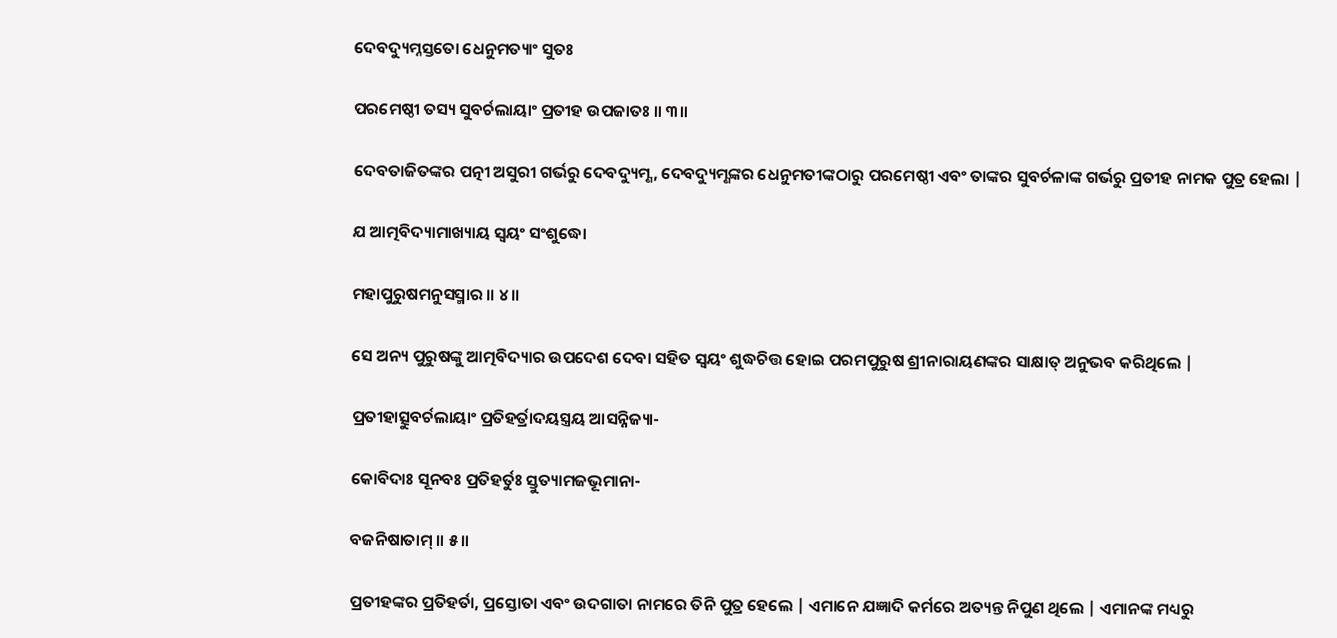ଦେବଦ୍ୟୁମ୍ନସ୍ତତୋ ଧେନୁମତ୍ୟାଂ ସୁତଃ

ପରମେଷ୍ଠୀ ତସ୍ୟ ସୁବର୍ଚଲାୟାଂ ପ୍ରତୀହ ଉପଜାତଃ ॥ ୩॥

ଦେବତାଜିତଙ୍କର ପତ୍ନୀ ଅସୁରୀ ଗର୍ଭରୁ ଦେବଦ୍ୟୁମ୍ଣ, ଦେବଦ୍ୟୁମ୍ଣଙ୍କର ଧେନୁମତୀଙ୍କଠାରୁ ପରମେଷ୍ଠୀ ଏବଂ ତାଙ୍କର ସୁବର୍ଚଳାଙ୍କ ଗର୍ଭରୁ ପ୍ରତୀହ ନାମକ ପୁତ୍ର ହେଲା |

ଯ ଆତ୍ମବିଦ୍ୟାମାଖ୍ୟାୟ ସ୍ୱୟଂ ସଂଶୁଦ୍ଧୋ

ମହାପୁରୁଷମନୁସସ୍ମାର ॥ ୪॥

ସେ ଅନ୍ୟ ପୁରୁଷଙ୍କୁ ଆତ୍ମବିଦ୍ୟାର ଉପଦେଶ ଦେବା ସହିତ ସ୍ବୟଂ ଶୁଦ୍ଧଚିତ୍ତ ହୋଇ ପରମପୁରୁଷ ଶ୍ରୀନାରାୟଣଙ୍କର ସାକ୍ଷାତ୍ ଅନୁଭବ କରିଥିଲେ |

ପ୍ରତୀହାତ୍ସୁବର୍ଚଲାୟାଂ ପ୍ରତିହର୍ତ୍ରାଦୟସ୍ତ୍ରୟ ଆସନ୍ନିଜ୍ୟା-

କୋବିଦାଃ ସୂନବଃ ପ୍ରତିହର୍ତୁଃ ସ୍ତୁତ୍ୟାମଜଭୂମାନା-

ବଜନିଷାତାମ୍ ॥ ୫॥

ପ୍ରତୀହଙ୍କର ପ୍ରତିହର୍ତା, ପ୍ରସ୍ତୋତା ଏବଂ ଉଦଗାତା ନାମରେ ତିନି ପୁତ୍ର ହେଲେ | ଏମାନେ ଯଜ୍ଞାଦି କର୍ମରେ ଅତ୍ୟନ୍ତ ନିପୁଣ ଥିଲେ | ଏମାନଙ୍କ ମଧ୍ୟରୁ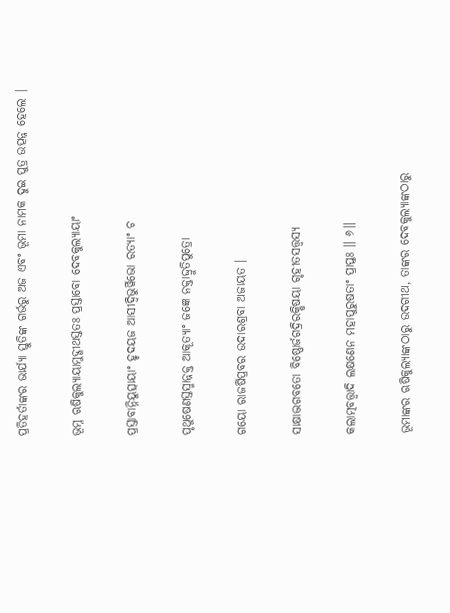ପ୍ରତିହର୍ତାଙ୍କର ଭାର୍ଯ୍ୟା ସ୍ତୁତିଙ୍କ ଗର୍ଭରୁ ଅଜ ଏବଂ ଭୂମା ନାମକ ଦୁଇ ପୁତ୍ର ଉତ୍ପନ୍ନ ହେଲେ |

ଭୂମ୍ନ ଋଷିକୁଲ୍ୟାୟାମୁଦ୍ଗୀଥସ୍ତତଃ ପ୍ରସ୍ତାବୋ ଦେବକୁଲ୍ୟାୟାଂ

ପ୍ରସ୍ତାବାନ୍ନିୟୁତ୍ସାୟାଂ ହୃଦୟଜ ଆସୀଦ୍ୱିଭୁର୍ୱିଭୋ ରତ୍ୟାଂ ଚ

ପୃଥୁଷେଣସ୍ତସ୍ମାନ୍ନକ୍ତ ଆକୂତ୍ୟାଂ ଜଜ୍ଞେ ନକ୍ତାଦ୍ଦ୍ରୁତିପୁତ୍ରୋ

ଗୟୋ ରାଜର୍ଷିପ୍ରବର ଉଦାରଶ୍ରବା ଅଜାୟତ ।

ସାକ୍ଷାଦ୍ଭଗବତୋ ବିଷ୍ଣୋର୍ଜଗଦ୍ରିରକ୍ଷିଷୟା ଗୃହୀତସତ୍ତ୍ୱସ୍ୟ

କଲାତ୍ମବତ୍ତ୍ୱାଦି ଲକ୍ଷଣେନ ମହାପୁରୁଷତାଂ ପ୍ରାପ୍ତଃ ॥ ୬॥

ଭୂମାଙ୍କର ଋଷିକୁଲ୍ୟାଙ୍କଠାରୁ ଉଦଗୀଥ, ତାଙ୍କର ଦେବକୁଲ୍ୟାଙ୍କଠାରୁ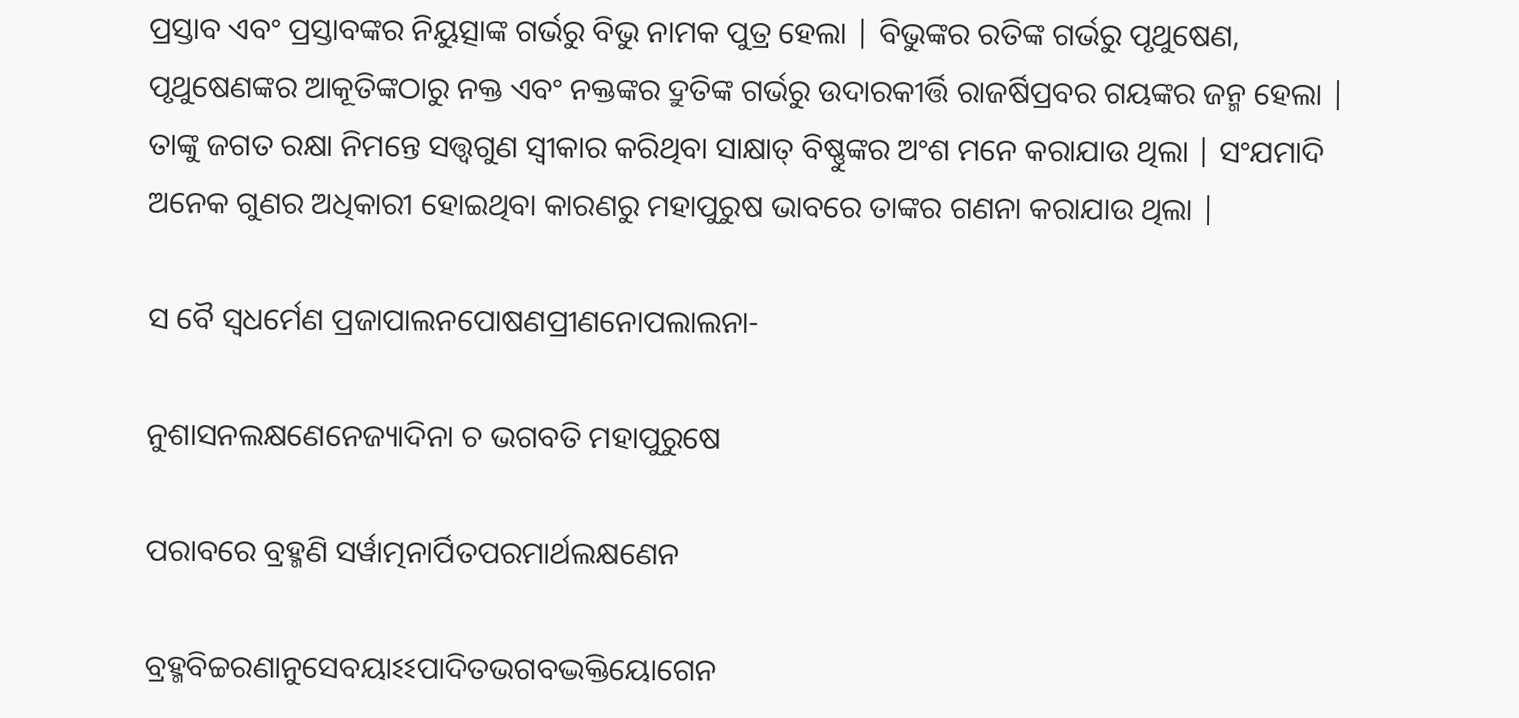ପ୍ରସ୍ତାବ ଏବଂ ପ୍ରସ୍ତାବଙ୍କର ନିୟୁତ୍ସାଙ୍କ ଗର୍ଭରୁ ବିଭୁ ନାମକ ପୁତ୍ର ହେଲା | ବିଭୁଙ୍କର ରତିଙ୍କ ଗର୍ଭରୁ ପୃଥୁଷେଣ, ପୃଥୁଷେଣଙ୍କର ଆକୂତିଙ୍କଠାରୁ ନକ୍ତ ଏବଂ ନକ୍ତଙ୍କର ଦ୍ରୁତିଙ୍କ ଗର୍ଭରୁ ଉଦାରକୀର୍ତ୍ତି ରାଜର୍ଷିପ୍ରବର ଗୟଙ୍କର ଜନ୍ମ ହେଲା | ତାଙ୍କୁ ଜଗତ ରକ୍ଷା ନିମନ୍ତେ ସତ୍ତ୍ବଗୁଣ ସ୍ବୀକାର କରିଥିବା ସାକ୍ଷାତ୍ ବିଷ୍ଣୁଙ୍କର ଅଂଶ ମନେ କରାଯାଉ ଥିଲା | ସଂଯମାଦି ଅନେକ ଗୁଣର ଅଧିକାରୀ ହୋଇଥିବା କାରଣରୁ ମହାପୁରୁଷ ଭାବରେ ତାଙ୍କର ଗଣନା କରାଯାଉ ଥିଲା |

ସ ବୈ ସ୍ୱଧର୍ମେଣ ପ୍ରଜାପାଲନପୋଷଣପ୍ରୀଣନୋପଲାଲନା-

ନୁଶାସନଲକ୍ଷଣେନେଜ୍ୟାଦିନା ଚ ଭଗବତି ମହାପୁରୁଷେ

ପରାବରେ ବ୍ରହ୍ମଣି ସର୍ୱାତ୍ମନାର୍ପିତପରମାର୍ଥଲକ୍ଷଣେନ

ବ୍ରହ୍ମବିଚ୍ଚରଣାନୁସେବୟାଽଽପାଦିତଭଗବଦ୍ଭକ୍ତିୟୋଗେନ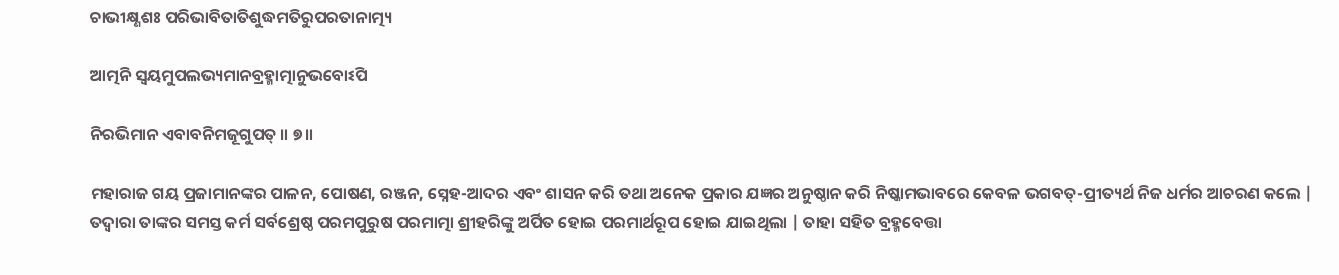ଚାଭୀକ୍ଷ୍ଣଶଃ ପରିଭାବିତାତିଶୁଦ୍ଧମତିରୁପରତାନାତ୍ମ୍ୟ

ଆତ୍ମନି ସ୍ୱୟମୁପଲଭ୍ୟମାନବ୍ରହ୍ମାତ୍ମାନୁଭବୋଽପି

ନିରଭିମାନ ଏବାବନିମଜୂଗୁପତ୍ ॥ ୭॥

ମହାରାଜ ଗୟ ପ୍ରଜାମାନଙ୍କର ପାଳନ, ପୋଷଣ, ରଞ୍ଜନ, ସ୍ନେହ-ଆଦର ଏବଂ ଶାସନ କରି ତଥା ଅନେକ ପ୍ରକାର ଯଜ୍ଞର ଅନୁଷ୍ଠାନ କରି ନିଷ୍କାମଭାବରେ କେବଳ ଭଗବତ୍-ପ୍ରୀତ୍ୟର୍ଥ ନିଜ ଧର୍ମର ଆଚରଣ କଲେ | ତଦ୍ବାରା ତାଙ୍କର ସମସ୍ତ କର୍ମ ସର୍ବଶ୍ରେଷ୍ଠ ପରମପୁରୁଷ ପରମାତ୍ମା ଶ୍ରୀହରିଙ୍କୁ ଅର୍ପିତ ହୋଇ ପରମାର୍ଥରୂପ ହୋଇ ଯାଇଥିଲା | ତାହା ସହିତ ବ୍ରହ୍ମବେତ୍ତା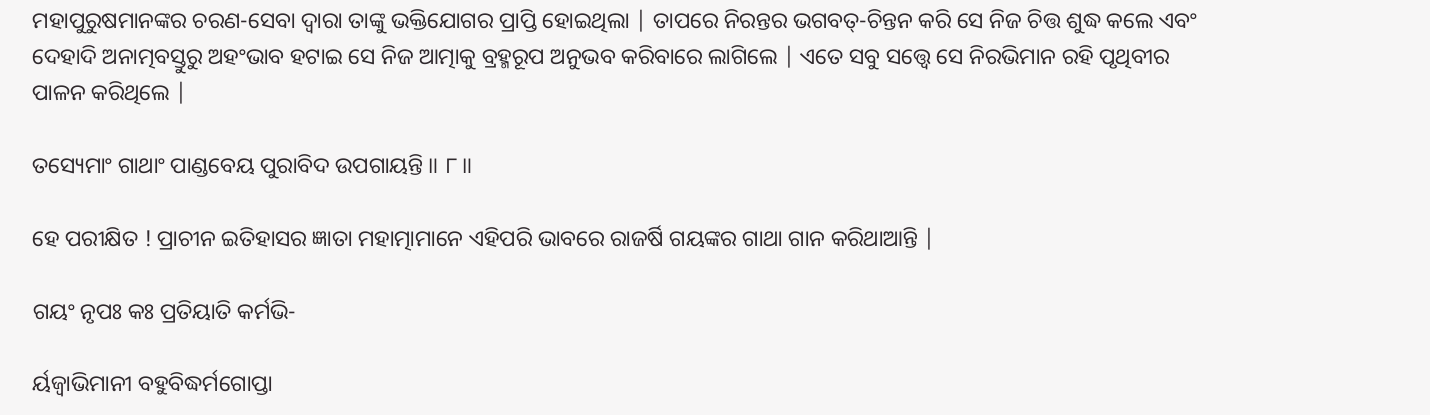ମହାପୁରୁଷମାନଙ୍କର ଚରଣ-ସେବା ଦ୍ବାରା ତାଙ୍କୁ ଭକ୍ତିଯୋଗର ପ୍ରାପ୍ତି ହୋଇଥିଲା | ତାପରେ ନିରନ୍ତର ଭଗବତ୍-ଚିନ୍ତନ କରି ସେ ନିଜ ଚିତ୍ତ ଶୁଦ୍ଧ କଲେ ଏବଂ ଦେହାଦି ଅନାତ୍ମବସ୍ତୁରୁ ଅହଂଭାବ ହଟାଇ ସେ ନିଜ ଆତ୍ମାକୁ ବ୍ରହ୍ମରୂପ ଅନୁଭବ କରିବାରେ ଲାଗିଲେ | ଏତେ ସବୁ ସତ୍ତ୍ବେ ସେ ନିରଭିମାନ ରହି ପୃଥିବୀର ପାଳନ କରିଥିଲେ |

ତସ୍ୟେମାଂ ଗାଥାଂ ପାଣ୍ଡବେୟ ପୁରାବିଦ ଉପଗାୟନ୍ତି ॥ ୮॥

ହେ ପରୀକ୍ଷିତ ! ପ୍ରାଚୀନ ଇତିହାସର ଜ୍ଞାତା ମହାତ୍ମାମାନେ ଏହିପରି ଭାବରେ ରାଜର୍ଷି ଗୟଙ୍କର ଗାଥା ଗାନ କରିଥାଆନ୍ତି |

ଗୟଂ ନୃପଃ କଃ ପ୍ରତିୟାତି କର୍ମଭି-

ର୍ୟଜ୍ୱାଭିମାନୀ ବହୁବିଦ୍ଧର୍ମଗୋପ୍ତା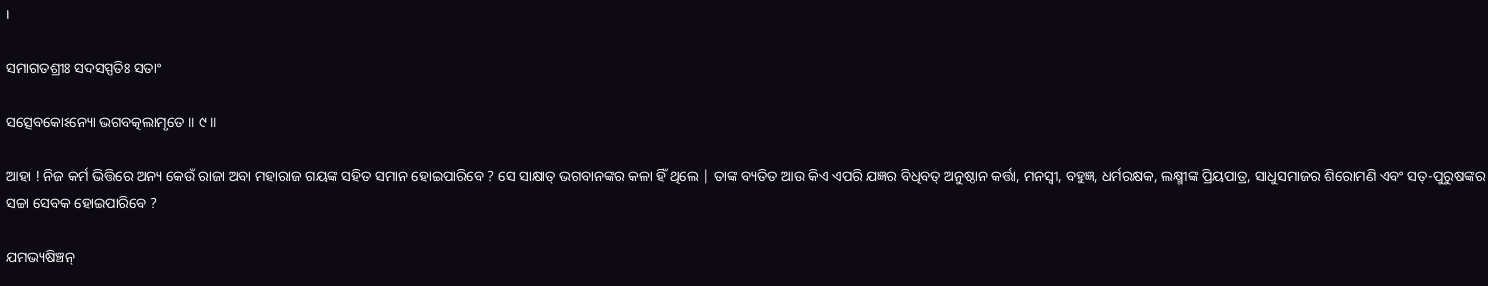।

ସମାଗତଶ୍ରୀଃ ସଦସସ୍ପତିଃ ସତାଂ

ସତ୍ସେବକୋଽନ୍ୟୋ ଭଗବତ୍କଲାମୃତେ ॥ ୯॥

ଆହା ! ନିଜ କର୍ମ ଭିତ୍ତିରେ ଅନ୍ୟ କେଉଁ ରାଜା ଅବା ମହାରାଜ ଗୟଙ୍କ ସହିତ ସମାନ ହୋଇପାରିବେ ? ସେ ସାକ୍ଷାତ୍ ଭଗବାନଙ୍କର କଳା ହିଁ ଥିଲେ | ତାଙ୍କ ବ୍ୟତିତ ଆଉ କିଏ ଏପରି ଯଜ୍ଞର ବିଧିବତ୍ ଅନୁଷ୍ଠାନ କର୍ତ୍ତା, ମନସ୍ବୀ, ବହୁଜ୍ଞ, ଧର୍ମରକ୍ଷକ, ଲକ୍ଷ୍ମୀଙ୍କ ପ୍ରିୟପାତ୍ର, ସାଧୁସମାଜର ଶିରୋମଣି ଏବଂ ସତ୍-ପୁରୁଷଙ୍କର ସଚ୍ଚା ସେବକ ହୋଇପାରିବେ ?

ଯମଭ୍ୟଷିଞ୍ଚନ୍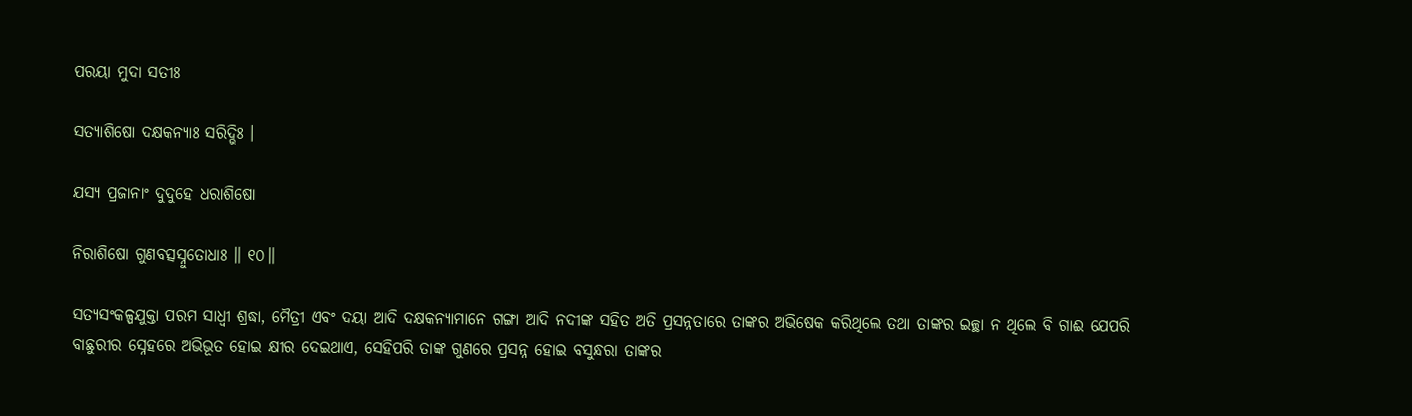ପରୟା ମୁଦା ସତୀଃ

ସତ୍ୟାଶିଷୋ ଦକ୍ଷକନ୍ୟାଃ ସରିଦ୍ଭିଃ ।

ଯସ୍ୟ ପ୍ରଜାନାଂ ଦୁଦୁହେ ଧରାଶିଷୋ

ନିରାଶିଷୋ ଗୁଣବତ୍ସସ୍ନୁତୋଧାଃ ॥ ୧୦॥

ସତ୍ୟସଂକଳ୍ପଯୁକ୍ତା ପରମ ସାଧ୍ବୀ ଶ୍ରଦ୍ଧା, ମୈତ୍ରୀ ଏବଂ ଦୟା ଆଦି ଦକ୍ଷକନ୍ୟାମାନେ ଗଙ୍ଗା ଆଦି ନଦୀଙ୍କ ସହିତ ଅତି ପ୍ରସନ୍ନତାରେ ତାଙ୍କର ଅଭିଷେକ କରିଥିଲେ ତଥା ତାଙ୍କର ଇଚ୍ଛା ନ ଥିଲେ ବି ଗାଈ ଯେପରି ବାଛୁରୀର ସ୍ନେହରେ ଅଭିଭୂତ ହୋଇ କ୍ଷୀର ଦେଇଥାଏ, ସେହିପରି ତାଙ୍କ ଗୁଣରେ ପ୍ରସନ୍ନ ହୋଇ ବସୁନ୍ଧରା ତାଙ୍କର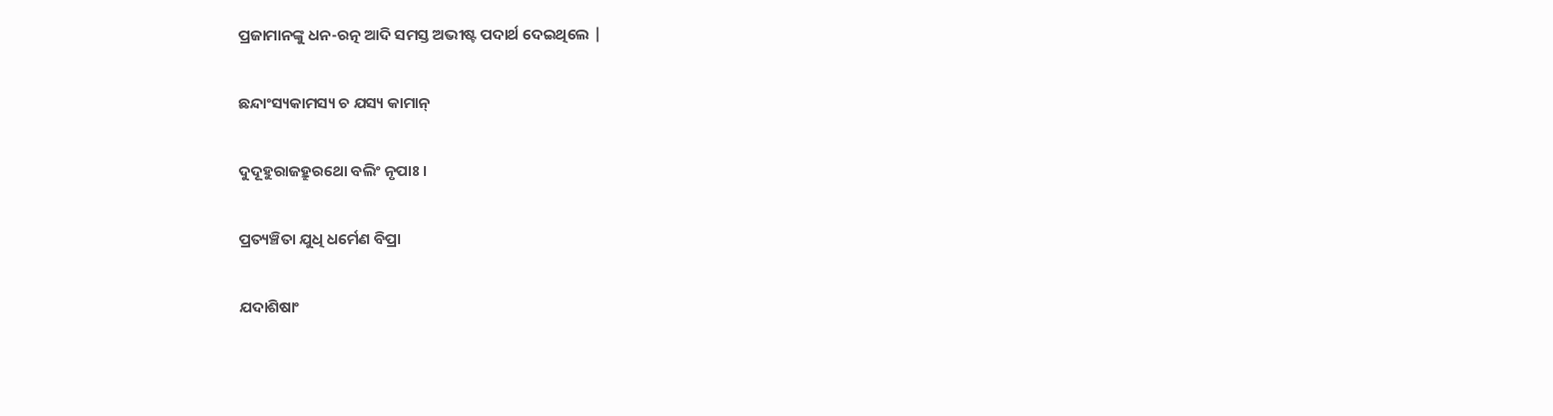ପ୍ରଜାମାନଙ୍କୁ ଧନ-ରତ୍ନ ଆଦି ସମସ୍ତ ଅଭୀଷ୍ଟ ପଦାର୍ଥ ଦେଇଥିଲେ |

ଛନ୍ଦାଂସ୍ୟକାମସ୍ୟ ଚ ଯସ୍ୟ କାମାନ୍

ଦୁଦୂହୁରାଜହ୍ରୁରଥୋ ବଲିଂ ନୃପାଃ ।

ପ୍ରତ୍ୟଞ୍ଚିତା ଯୁଧି ଧର୍ମେଣ ବିପ୍ରା

ଯଦାଶିଷାଂ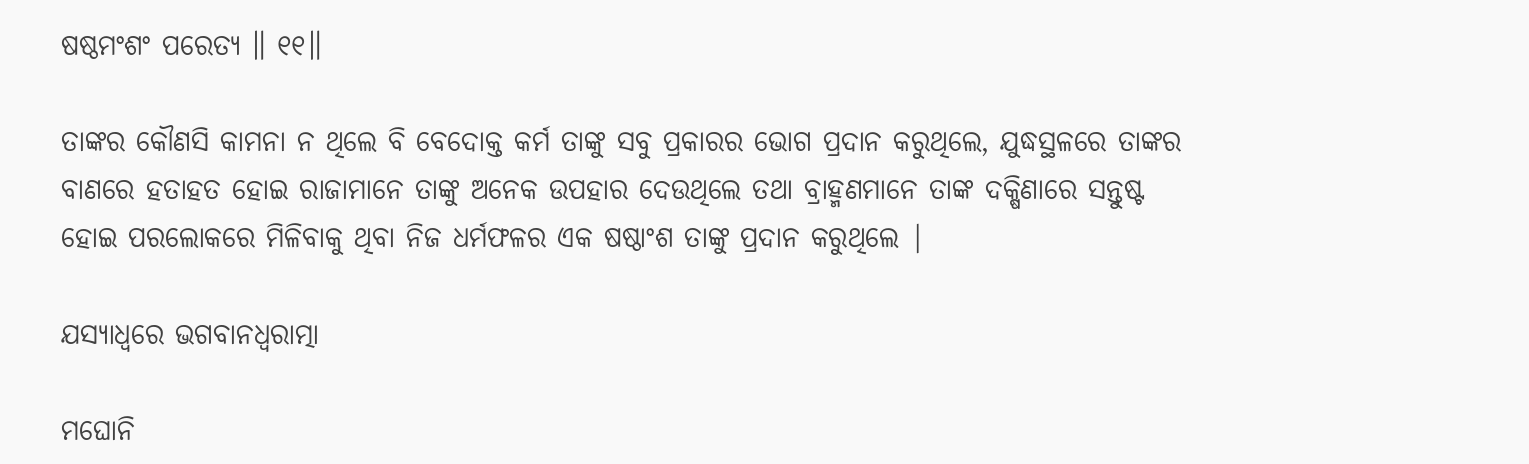ଷଷ୍ଠମଂଶଂ ପରେତ୍ୟ ॥ ୧୧॥

ତାଙ୍କର କୌଣସି କାମନା ନ ଥିଲେ ବି ବେଦୋକ୍ତ କର୍ମ ତାଙ୍କୁ ସବୁ ପ୍ରକାରର ଭୋଗ ପ୍ରଦାନ କରୁଥିଲେ, ଯୁଦ୍ଧସ୍ଥଳରେ ତାଙ୍କର ବାଣରେ ହତାହତ ହୋଇ ରାଜାମାନେ ତାଙ୍କୁ ଅନେକ ଉପହାର ଦେଉଥିଲେ ତଥା ବ୍ରାହ୍ମଣମାନେ ତାଙ୍କ ଦକ୍ଷିଣାରେ ସନ୍ତୁଷ୍ଟ ହୋଇ ପରଲୋକରେ ମିଳିବାକୁ ଥିବା ନିଜ ଧର୍ମଫଳର ଏକ ଷଷ୍ଠାଂଶ ତାଙ୍କୁ ପ୍ରଦାନ କରୁଥିଲେ |

ଯସ୍ୟାଧ୍ୱରେ ଭଗବାନଧ୍ୱରାତ୍ମା

ମଘୋନି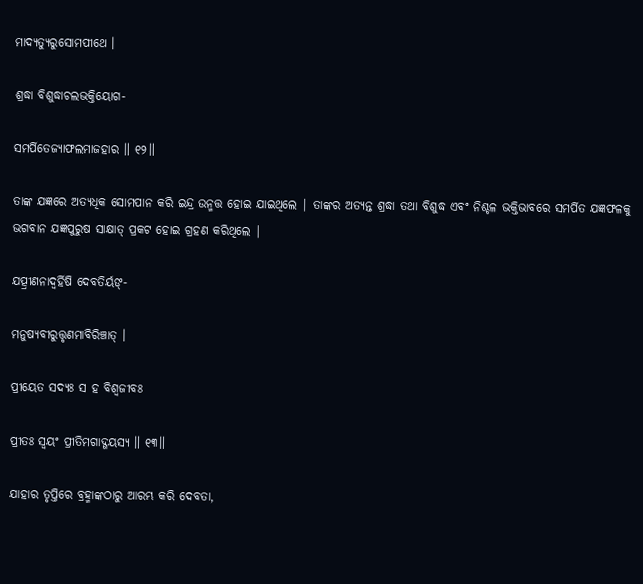ମାଦ୍ୟତ୍ୟୁରୁସୋମପୀଥେ ।

ଶ୍ରଦ୍ଧା ବିଶୁଦ୍ଧାଚଲଭକ୍ତିୟୋଗ-

ସମର୍ପିତେଜ୍ୟାଫଲମାଜହାର ॥ ୧୨॥

ତାଙ୍କ ଯଜ୍ଞରେ ଅତ୍ୟଧିକ ସୋମପାନ କରି ଇନ୍ଦ୍ର ଉନ୍ମତ୍ତ ହୋଇ ଯାଇଥିଲେ | ତାଙ୍କର ଅତ୍ୟନ୍ତ ଶ୍ରଦ୍ଧା ତଥା ବିଶୁଦ୍ଧ ଏବଂ ନିଶ୍ଚଳ ଭକ୍ତିଭାବରେ ସମର୍ପିତ ଯଜ୍ଞଫଳକୁ ଭଗବାନ ଯଜ୍ଞପୁରୁଷ ସାକ୍ଷାତ୍ ପ୍ରକଟ ହୋଇ ଗ୍ରହଣ କରିଥିଲେ |

ଯତ୍ପ୍ରୀଣନାଦ୍ବର୍ହିଷି ଦେବତିର୍ୟଙ୍-

ମନୁଷ୍ୟବୀରୁତ୍ତୃଣମାବିରିଞ୍ଚାତ୍ ।

ପ୍ରୀୟେତ ସଦ୍ୟଃ ସ ହ ବିଶ୍ୱଜୀବଃ

ପ୍ରୀତଃ ସ୍ୱୟଂ ପ୍ରୀତିମଗାଦ୍ଗୟସ୍ୟ ॥ ୧୩॥

ଯାହାର ତୃପ୍ତିରେ ବ୍ରହ୍ମାଙ୍କଠାରୁ ଆରମ୍ଭ କରି ଦେବତା,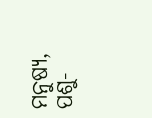ମନୁଷ୍ୟ, ପଶୁ-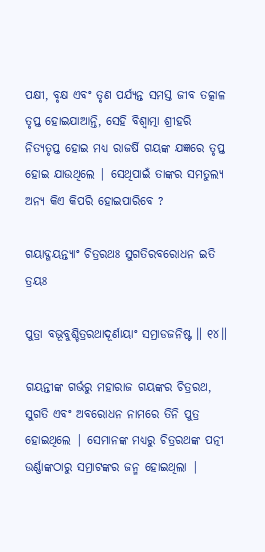ପକ୍ଷୀ, ବୃକ୍ଷ ଏବଂ ତୃଣ ପର୍ଯ୍ୟନ୍ତ ସମସ୍ତ ଜୀବ ତତ୍କାଳ ତୃପ୍ତ ହୋଇଯାଆନ୍ତି, ସେହି ବିଶ୍ବାତ୍ମା ଶ୍ରୀହରି ନିତ୍ୟତୃପ୍ତ ହୋଇ ମଧ୍ୟ ରାଜର୍ଷି ଗୟଙ୍କ ଯଜ୍ଞରେ ତୃପ୍ତ ହୋଇ ଯାଉଥିଲେ | ସେଥିପାଇଁ ତାଙ୍କର ସମତୁଲ୍ୟ ଅନ୍ୟ କିଏ କିପରି ହୋଇପାରିବେ ?

ଗୟାଦ୍ଗୟନ୍ତ୍ୟାଂ ଚିତ୍ରରଥଃ ସୁଗତିରବରୋଧନ ଇତି ତ୍ରୟଃ

ପୁତ୍ରା ବଭୂବୁଶ୍ଚିତ୍ରରଥାଦୂର୍ଣାୟାଂ ସମ୍ରାଡଜନିଷ୍ଟ ॥ ୧୪॥

ଗୟନ୍ତୀଙ୍କ ଗର୍ଭରୁ ମହାରାଜ ଗୟଙ୍କର ଚିତ୍ରରଥ, ସୁଗତି ଏବଂ ଅବରୋଧନ ନାମରେ ତିନି ପୁତ୍ର ହୋଇଥିଲେ | ସେମାନଙ୍କ ମଧ୍ୟରୁ ଚିତ୍ରରଥଙ୍କ ପତ୍ନୀ ଉର୍ଣ୍ଣାଙ୍କଠାରୁ ସମ୍ରାଟଙ୍କର ଜନ୍ମ ହୋଇଥିଲା |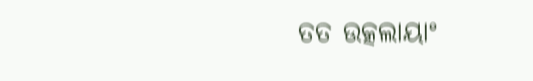ତତ ଉତ୍କଲାୟାଂ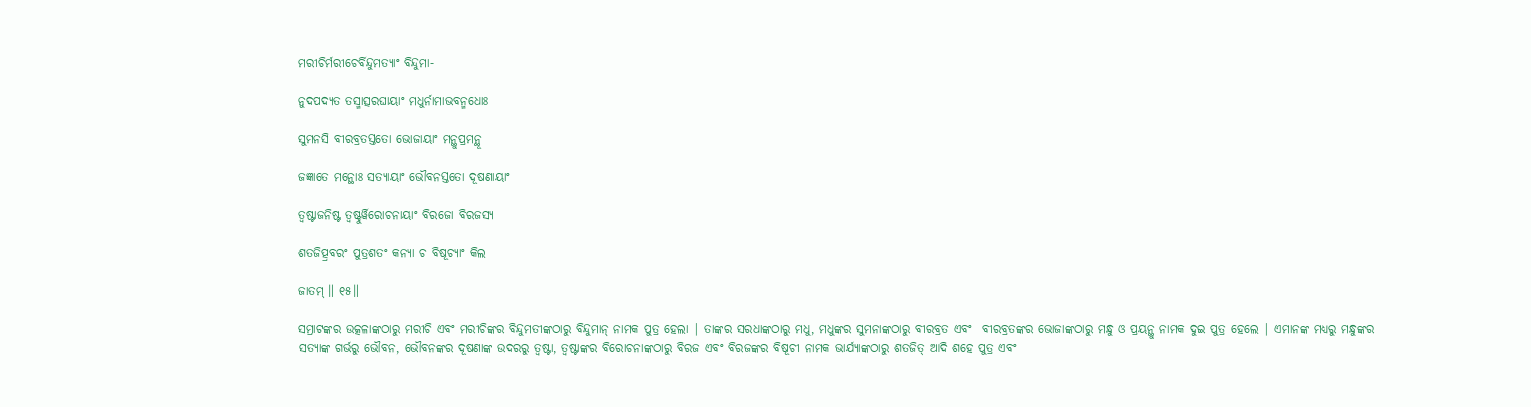ମରୀଚିର୍ମରୀଚେର୍ବିନ୍ଦୁମତ୍ୟାଂ ବିନ୍ଦୁମା-

ନୁଦପଦ୍ୟତ ତସ୍ମାତ୍ସରଘାୟାଂ ମଧୁର୍ନାମାଭବନ୍ମଧୋଃ

ସୁମନସି ବୀରବ୍ରତସ୍ତତୋ ଭୋଜାୟାଂ ମନ୍ଥୁପ୍ରମନ୍ଥୂ

ଜଜ୍ଞାତେ ମନ୍ଥୋଃ ସତ୍ୟାୟାଂ ଭୌବନସ୍ତତୋ ଦୂଷଣାୟାଂ

ତ୍ୱଷ୍ଟାଜନିଷ୍ଟ ତ୍ୱଷ୍ଟୁର୍ୱିରୋଚନାୟାଂ ବିରଜୋ ବିରଜସ୍ୟ

ଶତଜିତ୍ପ୍ରବରଂ ପୁତ୍ରଶତଂ କନ୍ୟା ଚ ବିଷୂଚ୍ୟାଂ କିଲ

ଜାତମ୍ ॥ ୧୫॥

ସମ୍ରାଟଙ୍କର ଉତ୍କଳାଙ୍କଠାରୁ ମରୀଚି ଏବଂ ମରୀଚିଙ୍କର ବିନ୍ଦୁମତୀଙ୍କଠାରୁ ବିନ୍ଦୁମାନ୍ ନାମକ ପୁତ୍ର ହେଲା | ତାଙ୍କର ସରଧାଙ୍କଠାରୁ ମଧୁ, ମଧୁଙ୍କର ସୁମନାଙ୍କଠାରୁ ବୀରବ୍ରତ ଏବଂ  ବୀରବ୍ରତଙ୍କର ଭୋଜାଙ୍କଠାରୁ ମନ୍ଧୁ ଓ ପ୍ରୟନ୍ଥୁ ନାମକ ଦୁଇ ପୁତ୍ର ହେଲେ | ଏମାନଙ୍କ ମଧ୍ୟରୁ ମନ୍ଧୁଙ୍କର ସତ୍ୟାଙ୍କ ଗର୍ଭରୁ ଭୌବନ, ଭୌବନଙ୍କର ଦୂଷଣାଙ୍କ ଉଦରରୁ ତ୍ବଷ୍ଟା, ତ୍ବଷ୍ଟାଙ୍କର ବିରୋଚନାଙ୍କଠାରୁ ବିରଜ ଏବଂ ବିରଜଙ୍କର ବିଷୂଚୀ ନାମକ ଭାର୍ଯ୍ୟାଙ୍କଠାରୁ ଶତଜିତ୍ ଆଦି ଶହେ ପୁତ୍ର ଏବଂ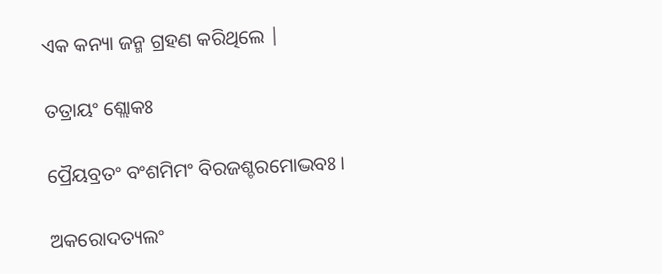ଏକ କନ୍ୟା ଜନ୍ମ ଗ୍ରହଣ କରିଥିଲେ |

ତତ୍ରାୟଂ ଶ୍ଲୋକଃ

ପ୍ରୈୟବ୍ରତଂ ବଂଶମିମଂ ବିରଜଶ୍ଚରମୋଦ୍ଭବଃ ।

ଅକରୋଦତ୍ୟଲଂ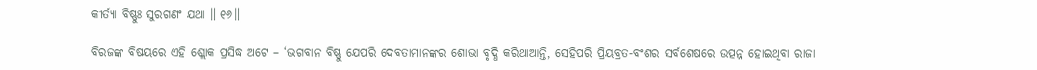କୀର୍ତ୍ୟା ବିଷ୍ଣୁଃ ସୁରଗଣଂ ଯଥା ॥ ୧୬॥

ବିରଜଙ୍କ ବିଷୟରେ ଏହି ଶ୍ଲୋକ ପ୍ରସିଦ୍ଧ ଅଟେ – ‘ଭଗବାନ ବିଷ୍ଣୁ ଯେପରି ଦେବତାମାନଙ୍କର ଶୋଭା ବୃଦ୍ଧି କରିଥାଆନ୍ତି, ସେହିପରି ପ୍ରିୟବ୍ରତ-ବଂଶର ସର୍ବଶେଷରେ ଉତ୍ପନ୍ନ ହୋଇଥିବା ରାଜା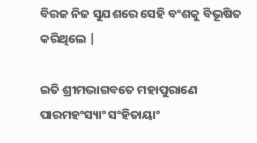ବିରଜ ନିଜ ସୁଯଶରେ ସେହି ବଂଶକୁ ବିଭୂଷିତ କରିଥିଲେ |

ଇତି ଶ୍ରୀମଦ୍ଭାଗବତେ ମହାପୁରାଣେ ପାରମହଂସ୍ୟାଂ ସଂହିତାୟାଂ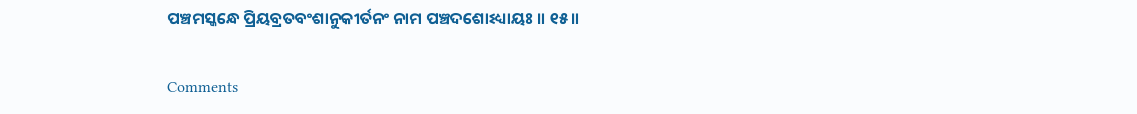ପଞ୍ଚମସ୍କନ୍ଧେ ପ୍ରିୟବ୍ରତବଂଶାନୁକୀର୍ତନଂ ନାମ ପଞ୍ଚଦଶୋଽଧ୍ୟାୟଃ ॥ ୧୫॥

Comments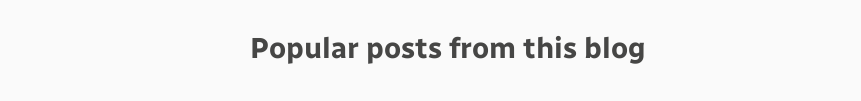Popular posts from this blog